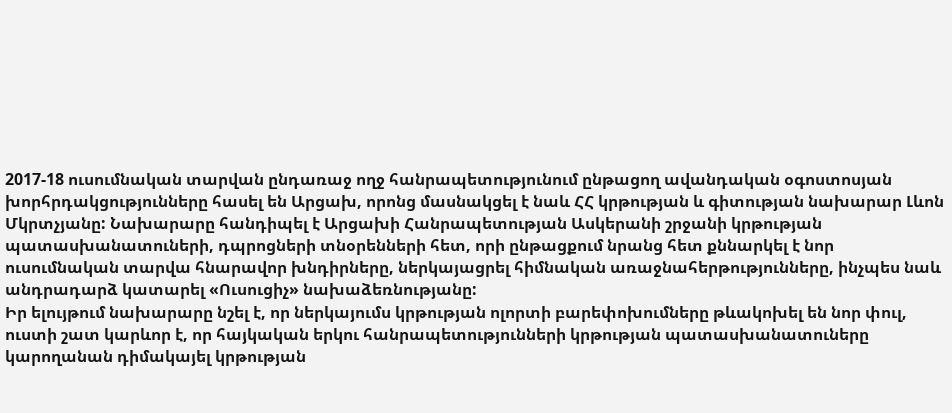2017-18 ուսումնական տարվան ընդառաջ ողջ հանրապետությունում ընթացող ավանդական օգոստոսյան խորհրդակցությունները հասել են Արցախ, որոնց մասնակցել է նաև ՀՀ կրթության և գիտության նախարար Լևոն Մկրտչյանը: Նախարարը հանդիպել է Արցախի Հանրապետության Ասկերանի շրջանի կրթության պատասխանատուների, դպրոցների տնօրենների հետ, որի ընթացքում նրանց հետ քննարկել է նոր ուսումնական տարվա հնարավոր խնդիրները, ներկայացրել հիմնական առաջնահերթությունները, ինչպես նաև անդրադարձ կատարել «Ուսուցիչ» նախաձեռնությանը:
Իր ելույթում նախարարը նշել է, որ ներկայումս կրթության ոլորտի բարեփոխումները թևակոխել են նոր փուլ, ուստի շատ կարևոր է, որ հայկական երկու հանրապետությունների կրթության պատասխանատուները կարողանան դիմակայել կրթության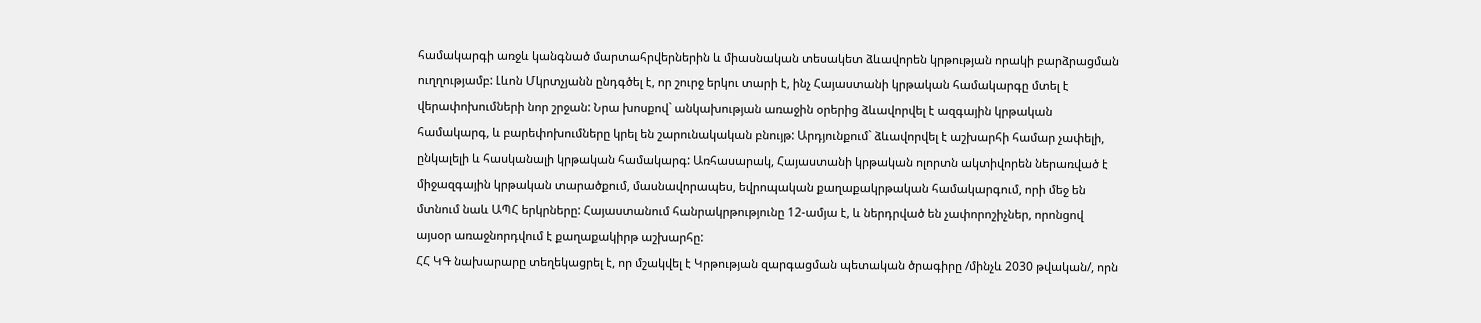համակարգի առջև կանգնած մարտահրվերներին և միասնական տեսակետ ձևավորեն կրթության որակի բարձրացման ուղղությամբ: Լևոն Մկրտչյանն ընդգծել է, որ շուրջ երկու տարի է, ինչ Հայաստանի կրթական համակարգը մտել է վերափոխումների նոր շրջան: Նրա խոսքով` անկախության առաջին օրերից ձևավորվել է ազգային կրթական համակարգ, և բարեփոխումները կրել են շարունակական բնույթ: Արդյունքում` ձևավորվել է աշխարհի համար չափելի, ընկալելի և հասկանալի կրթական համակարգ: Առհասարակ, Հայաստանի կրթական ոլորտն ակտիվորեն ներառված է միջազգային կրթական տարածքում, մասնավորապես, եվրոպական քաղաքակրթական համակարգում, որի մեջ են մտնում նաև ԱՊՀ երկրները: Հայաստանում հանրակրթությունը 12-ամյա է, և ներդրված են չափորոշիչներ, որոնցով այսօր առաջնորդվում է քաղաքակիրթ աշխարհը:
ՀՀ ԿԳ նախարարը տեղեկացրել է, որ մշակվել է Կրթության զարգացման պետական ծրագիրը /մինչև 2030 թվական/, որն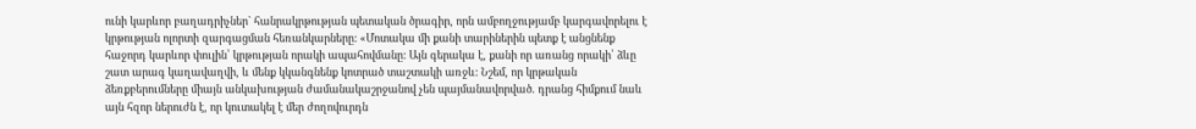ունի կարևոր բաղադրիչներ` հանրակրթության պետական ծրագիր, որն ամբողջությամբ կարգավորելու է կրթության ոլորտի զարգացման հեռանկարները: «Մոտակա մի քանի տարիներին պետք է անցնենք հաջորդ կարևոր փուլին՝ կրթության որակի ապահովմանը: Այն գերակա է, քանի որ առանց որակի՝ ձևը շատ արագ կաղավաղվի, և մենք կկանգնենք կոտրած տաշտակի առջև: Նշեմ, որ կրթական ձեռքբերումները միայն անկախության ժամանակաշրջանով չեն պայմանավորված. դրանց հիմքում նաև այն հզոր ներուժն է, որ կուտակել է մեր ժողովուրդն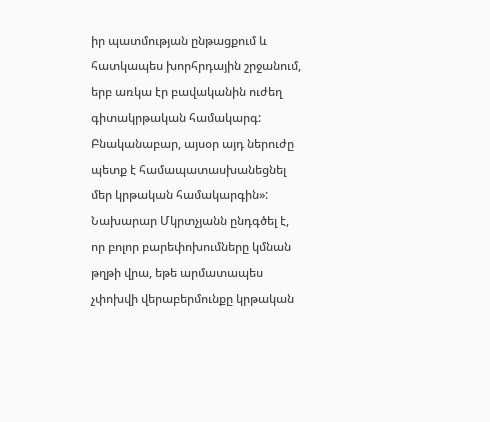իր պատմության ընթացքում և հատկապես խորհրդային շրջանում, երբ առկա էր բավականին ուժեղ գիտակրթական համակարգ: Բնականաբար, այսօր այդ ներուժը պետք է համապատասխանեցնել մեր կրթական համակարգին»: Նախարար Մկրտչյանն ընդգծել է, որ բոլոր բարեփոխումները կմնան թղթի վրա, եթե արմատապես չփոխվի վերաբերմունքը կրթական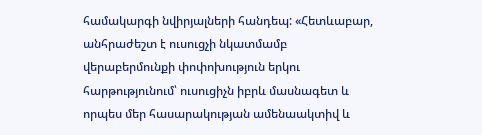համակարգի նվիրյալների հանդեպ: «Հետևաբար, անհրաժեշտ է ուսուցչի նկատմամբ վերաբերմունքի փոփոխություն երկու հարթությունում՝ ուսուցիչն իբրև մասնագետ և որպես մեր հասարակության ամենաակտիվ և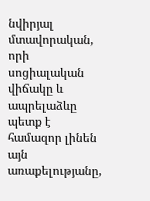նվիրյալ մտավորական, որի սոցիալական վիճակը և ապրելաձևը պետք է համազոր լինեն այն առաքելությանը,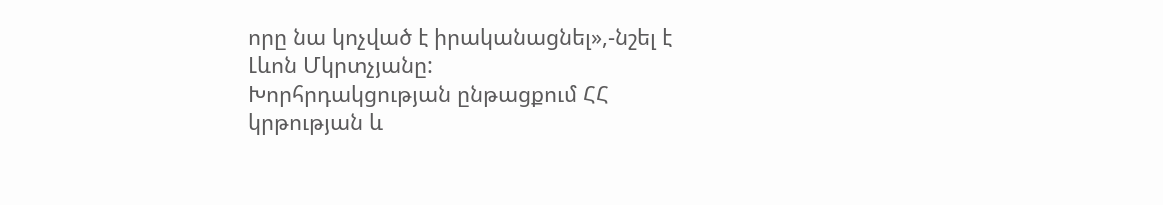որը նա կոչված է իրականացնել»,-նշել է Լևոն Մկրտչյանը:
Խորհրդակցության ընթացքում ՀՀ կրթության և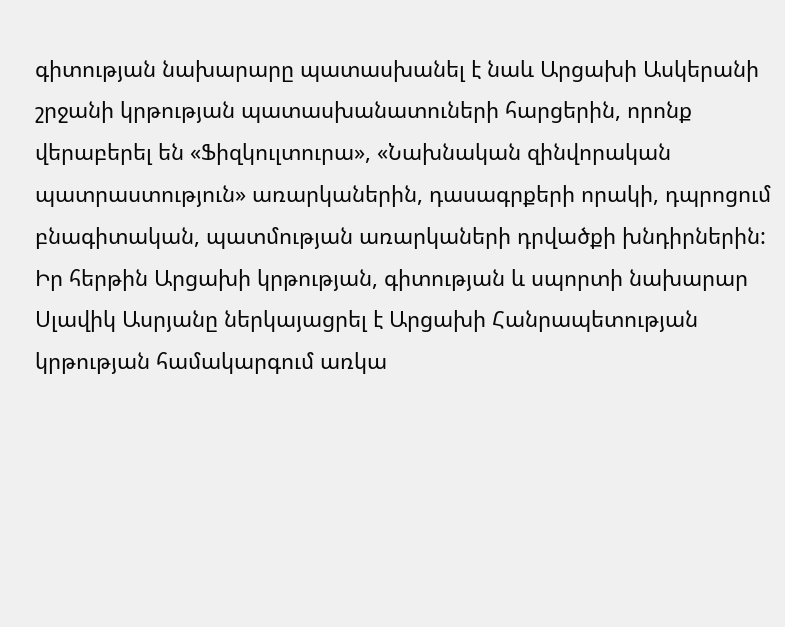գիտության նախարարը պատասխանել է նաև Արցախի Ասկերանի շրջանի կրթության պատասխանատուների հարցերին, որոնք վերաբերել են «Ֆիզկուլտուրա», «Նախնական զինվորական պատրաստություն» առարկաներին, դասագրքերի որակի, դպրոցում բնագիտական, պատմության առարկաների դրվածքի խնդիրներին:
Իր հերթին Արցախի կրթության, գիտության և սպորտի նախարար Սլավիկ Ասրյանը ներկայացրել է Արցախի Հանրապետության կրթության համակարգում առկա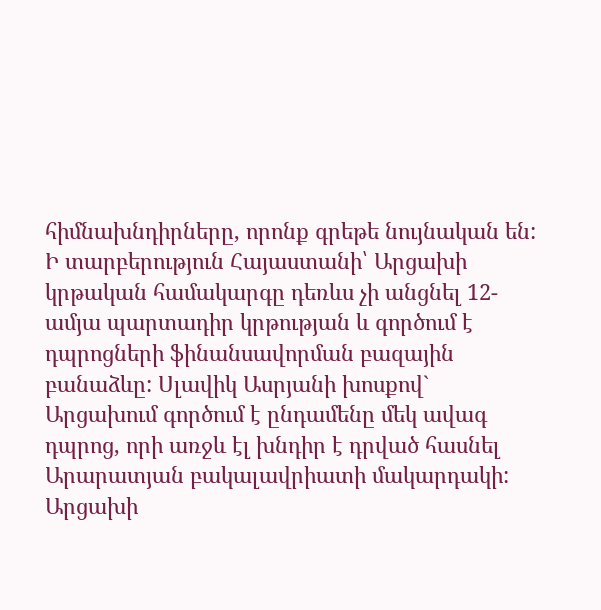հիմնախնդիրները, որոնք գրեթե նույնական են: Ի տարբերություն Հայաստանի՝ Արցախի կրթական համակարգը դեռևս չի անցնել 12-ամյա պարտադիր կրթության և գործում է դպրոցների ֆինանսավորման բազային բանաձևը: Սլավիկ Ասրյանի խոսքով` Արցախում գործում է ընդամենը մեկ ավագ դպրոց, որի առջև էլ խնդիր է դրված հասնել Արարատյան բակալավրիատի մակարդակի: Արցախի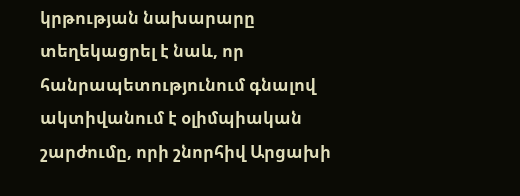կրթության նախարարը տեղեկացրել է նաև, որ հանրապետությունում գնալով ակտիվանում է օլիմպիական շարժումը, որի շնորհիվ Արցախի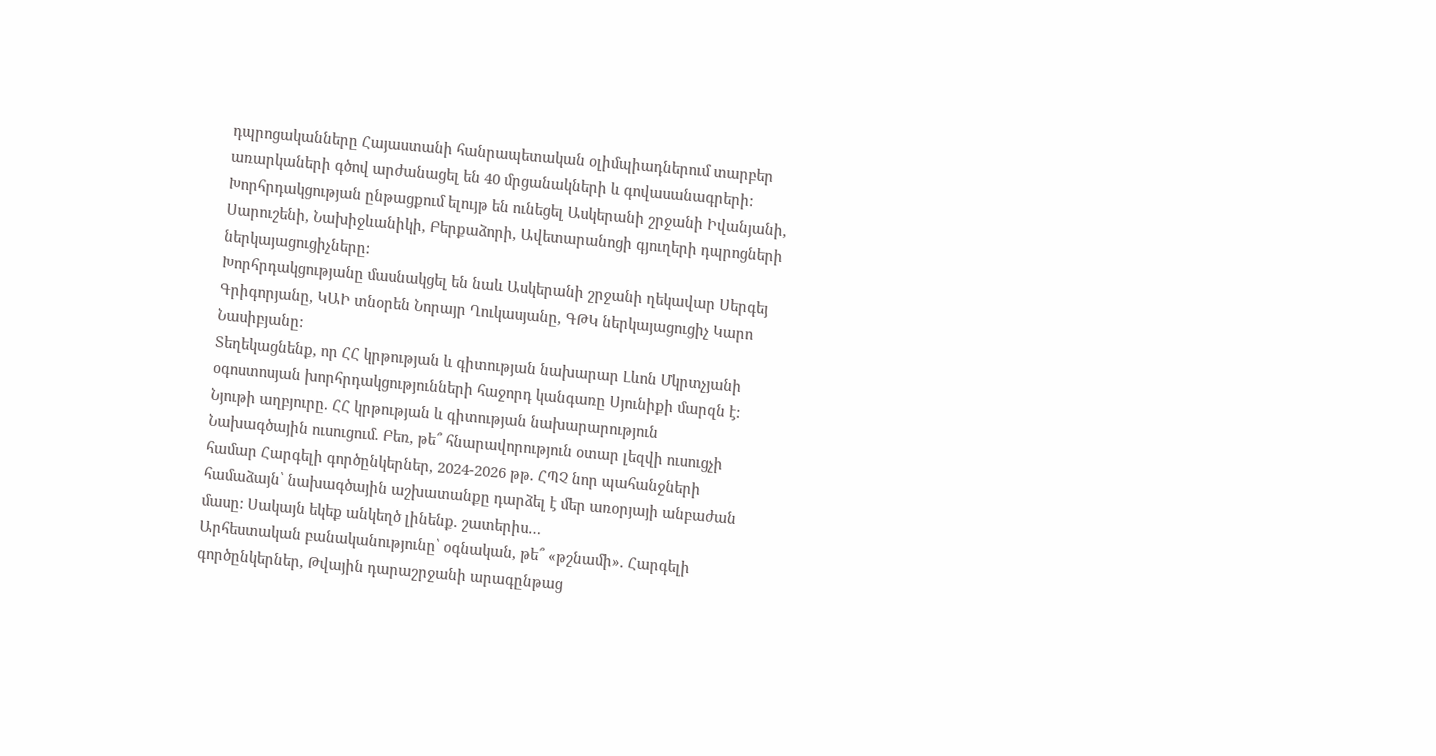դպրոցականները Հայաստանի հանրապետական օլիմպիադներում տարբեր առարկաների գծով արժանացել են 40 մրցանակների և գովասանագրերի:
Խորհրդակցության ընթացքում ելույթ են ունեցել Ասկերանի շրջանի Իվանյանի, Սարուշենի, Նախիջևանիկի, Բերքաձորի, Ավետարանոցի գյուղերի դպրոցների ներկայացուցիչները:
Խորհրդակցությանը մասնակցել են նաև Ասկերանի շրջանի ղեկավար Սերգեյ Գրիգորյանը, ԿԱԻ տնօրեն Նորայր Ղուկասյանը, ԳԹԿ ներկայացուցիչ Կարո Նասիբյանը:
Տեղեկացնենք, որ ՀՀ կրթության և գիտության նախարար Լևոն Մկրտչյանի օգոստոսյան խորհրդակցությունների հաջորդ կանգառը Սյունիքի մարզն է:
Նյութի աղբյուրը. ՀՀ կրթության և գիտության նախարարություն
Նախագծային ուսուցում. Բեռ, թե՞ հնարավորություն օտար լեզվի ուսուցչի համար Հարգելի գործընկերներ, 2024-2026 թթ. ՀՊՉ նոր պահանջների համաձայն՝ նախագծային աշխատանքը դարձել է մեր առօրյայի անբաժան մասը: Սակայն եկեք անկեղծ լինենք. շատերիս…
Արհեստական բանականությունը՝ օգնական, թե՞ «թշնամի». Հարգելի գործընկերներ, Թվային դարաշրջանի արագընթաց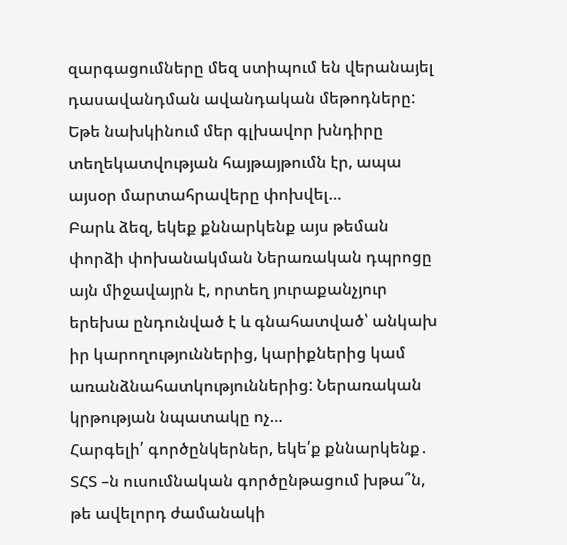զարգացումները մեզ ստիպում են վերանայել դասավանդման ավանդական մեթոդները: Եթե նախկինում մեր գլխավոր խնդիրը տեղեկատվության հայթայթումն էր, ապա այսօր մարտահրավերը փոխվել…
Բարև ձեզ, եկեք քննարկենք այս թեման փորձի փոխանակման Ներառական դպրոցը այն միջավայրն է, որտեղ յուրաքանչյուր երեխա ընդունված է և գնահատված՝ անկախ իր կարողություններից, կարիքներից կամ առանձնահատկություններից: Ներառական կրթության նպատակը ոչ…
Հարգելի՛ գործընկերներ, եկե՛ք քննարկենք․ ՏՀՏ –ն ուսումնական գործընթացում խթա՞ն, թե ավելորդ ժամանակի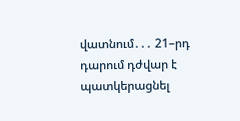վատնում․․․ 21–րդ դարում դժվար է պատկերացնել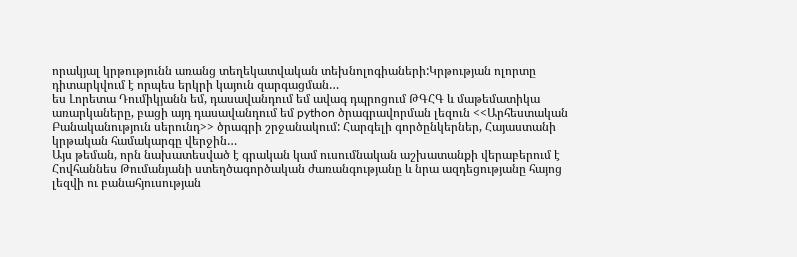որակյալ կրթությունն առանց տեղեկատվական տեխնոլոգիաների:Կրթության ոլորտը դիտարկվում է որպես երկրի կայուն զարգացման…
ես Լորետա Դումիկյանն եմ, դասավանդում եմ ավագ դպրոցում ԹԳՀԳ և մաթեմատիկա առարկաները, բացի այդ դասավանդում եմ python ծրագրավորման լեզուն <<Արհեստական Բանականություն սերունդ>> ծրագրի շրջանակում: Հարգելի գործընկերներ, Հայաստանի կրթական համակարգը վերջին…
Այս թեման, որն նախատեսված է գրական կամ ուսումնական աշխատանքի վերաբերում է Հովհաննես Թումանյանի ստեղծագործական ժառանգությանը և նրա ազդեցությանը հայոց լեզվի ու բանահյուսության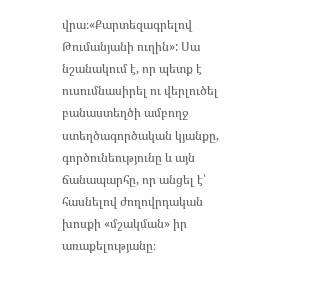վրա։«Քարտեզագրելով Թումանյանի ուղին»: Սա նշանակում է, որ պետք է ուսումնասիրել ու վերլուծել բանաստեղծի ամբողջ ստեղծագործական կյանքը, գործունեությունը և այն ճանապարհը, որ անցել է՝ հասնելով ժողովրդական խոսքի «մշակման» իր առաքելությանը։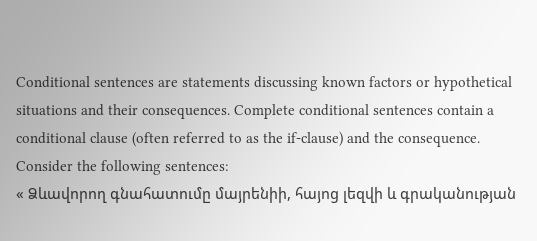Conditional sentences are statements discussing known factors or hypothetical situations and their consequences. Complete conditional sentences contain a conditional clause (often referred to as the if-clause) and the consequence. Consider the following sentences:
« Ձևավորող գնահատումը մայրենիի, հայոց լեզվի և գրականության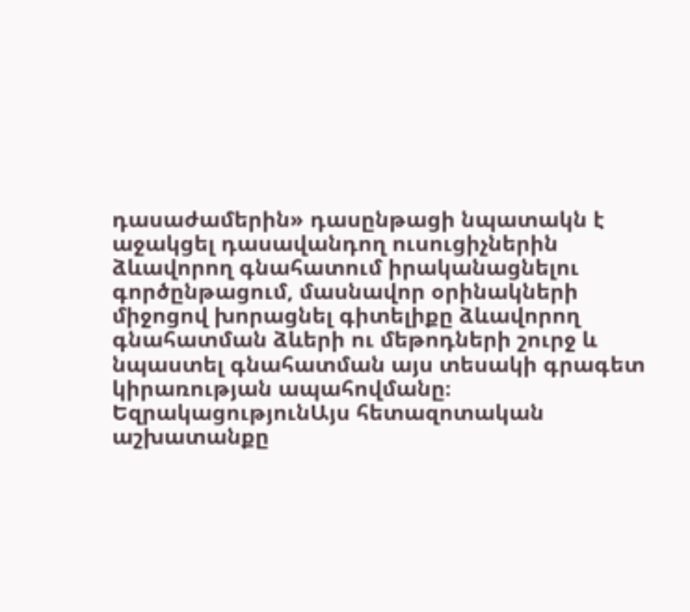դասաժամերին» դասընթացի նպատակն է աջակցել դասավանդող ուսուցիչներին ձևավորող գնահատում իրականացնելու գործընթացում, մասնավոր օրինակների միջոցով խորացնել գիտելիքը ձևավորող գնահատման ձևերի ու մեթոդների շուրջ և նպաստել գնահատման այս տեսակի գրագետ կիրառության ապահովմանը։
ԵզրակացությունԱյս հետազոտական աշխատանքը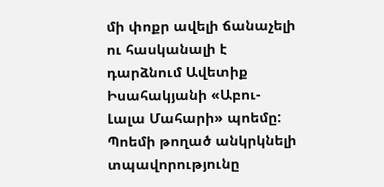մի փոքր ավելի ճանաչելի ու հասկանալի է դարձնում Ավետիք Իսահակյանի «Աբու-Լալա Մահարի» պոեմը: Պոեմի թողած անկրկնելի տպավորությունը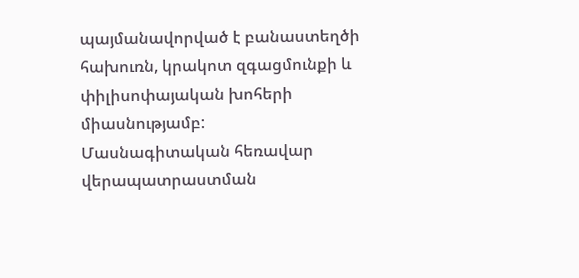պայմանավորված է բանաստեղծի հախուռն, կրակոտ զգացմունքի և փիլիսոփայական խոհերի միասնությամբ:
Մասնագիտական հեռավար վերապատրաստման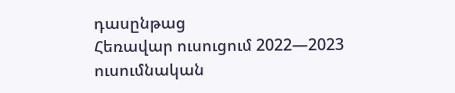դասընթաց
Հեռավար ուսուցում 2022—2023 ուսումնական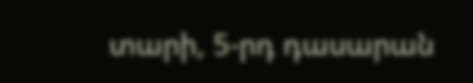տարի, 5-րդ դասարան